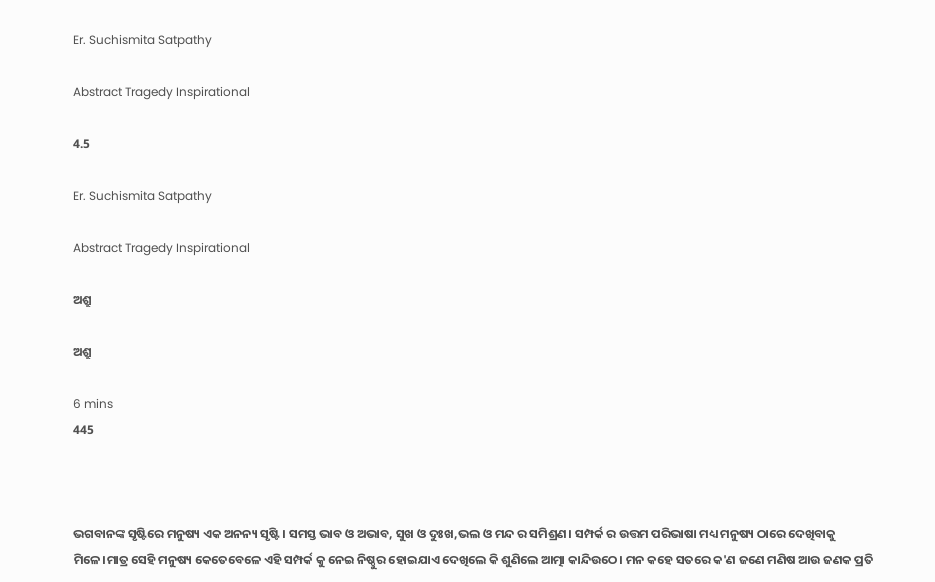Er. Suchismita Satpathy

Abstract Tragedy Inspirational

4.5

Er. Suchismita Satpathy

Abstract Tragedy Inspirational

ଅଶ୍ରୁ

ଅଶ୍ରୁ

6 mins
445



ଭଗବାନଙ୍କ ସୃଷ୍ଟିରେ ମନୁଷ୍ୟ ଏକ ଅନନ୍ୟ ସୃଷ୍ଟି। ସମସ୍ତ ଭାବ ଓ ଅଭାବ, ସୁଖ ଓ ଦୁଃଖ,ଭଲ ଓ ମନ୍ଦ ର ସମିଶ୍ରଣ। ସମ୍ପର୍କ ର ଉତ୍ତମ ପରିଭାଷା ମଧ୍ୟ ମନୁଷ୍ୟ ଠାରେ ଦେଖିବାକୁ ମିଳେ।ମାତ୍ର ସେହି ମନୁଷ୍ୟ କେତେବେଳେ ଏହି ସମ୍ପର୍କ କୁ ନେଇ ନିଷ୍ଠୁର ହୋଇଯାଏ ଦେଖିଲେ କି ଶୁଣିଲେ ଆତ୍ମା କାନ୍ଦିଉଠେ। ମନ କହେ ସତରେ କ'ଣ ଜଣେ ମଣିଷ ଆଉ ଜଣକ ପ୍ରତି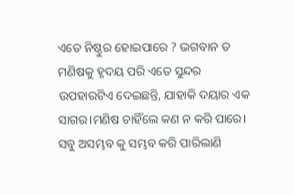ଏତେ ନିଷ୍ଠୁର ହୋଇପାରେ ? ଭଗବାନ ତ ମଣିଷକୁ ହୃଦୟ ପରି ଏତେ ସୁନ୍ଦର ଉପହାରଟିଏ ଦେଇଛନ୍ତି, ଯାହାକି ଦୟାର ଏକ ସାଗର।ମଣିଷ ଚାହିଁଲେ କଣ ନ କରି ପାରେ। ସବୁ ଅସମ୍ଭବ କୁ ସମ୍ଭବ କରି ପାରିଲାଣି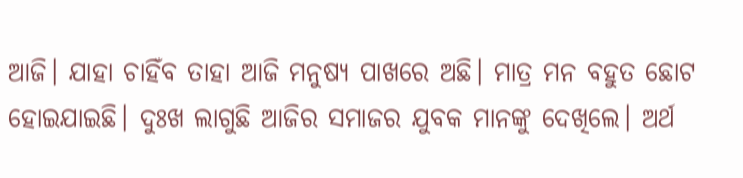ଆଜି। ଯାହା ଚାହିଁବ ତାହା ଆଜି ମନୁଷ୍ୟ ପାଖରେ ଅଛି। ମାତ୍ର ମନ ବହୁତ ଛୋଟ ହୋଇଯାଇଛି। ଦୁଃଖ ଲାଗୁଛି ଆଜିର ସମାଜର ଯୁବକ ମାନଙ୍କୁ ଦେଖିଲେ। ଅର୍ଥ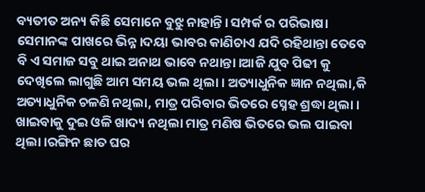ବ୍ୟତୀତ ଅନ୍ୟ କିଛି ସେମାନେ ବୁଝୁ ନାହାନ୍ତି। ସମ୍ପର୍କ ର ପରିଭାଷା ସେମାନଙ୍କ ପାଖରେ ଭିନ୍ନ।ଦୟା ଭାବର କାଣିଚାଏ ଯଦି ରହିଥାନ୍ତା ତେବେ ବି ଏ ସମାଜ ସବୁ ଥାଇ ଅନାଥ ଭାବେ ନଥାନ୍ତା।ଆଜି ଯୁବ ପିଢୀ କୁ ଦେଖିଲେ ଲାଗୁଛି ଆମ ସମୟ ଭଲ ଥିଲା। ଅତ୍ୟାଧୁନିକ ଜ୍ଞାନ ନଥିଲା,କି ଅତ୍ୟାଧୁନିକ ଚଳଣି ନଥିଲା, ମାତ୍ର ପରିବାର ଭିତରେ ସ୍ନେହ ଶ୍ରଦ୍ଧା ଥିଲା । ଖାଇବାକୁ ଦୁଇ ଓଳି ଖାଦ୍ୟ ନଥିଲା ମାତ୍ର ମଣିଷ ଭିତରେ ଭଲ ପାଇବା ଥିଲା।ରଙ୍ଗିନ ଛାତ ଘର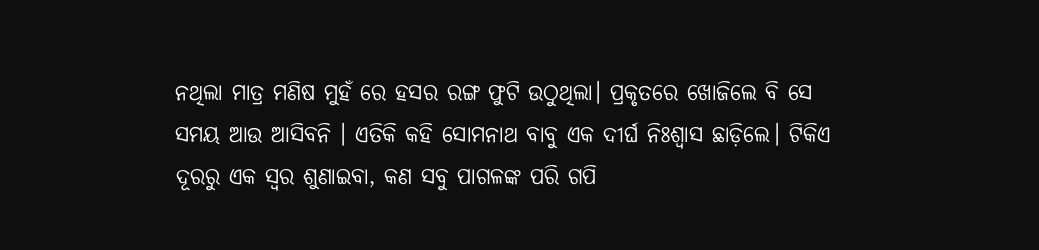ନଥିଲା ମାତ୍ର ମଣିଷ ମୁହଁ ରେ ହସର ରଙ୍ଗ ଫୁଟି ଉଠୁଥିଲା। ପ୍ରକୃତରେ ଖୋଜିଲେ ବି ସେ ସମୟ ଆଉ ଆସିବନି । ଏତିକି କହି ସୋମନାଥ ବାବୁ ଏକ ଦୀର୍ଘ ନିଃଶ୍ବାସ ଛାଡ଼ିଲେ। ଟିକିଏ ଦୂରରୁ ଏକ ସ୍ୱର ଶୁଣାଇବା, କଣ ସବୁ ପାଗଳଙ୍କ ପରି ଗପି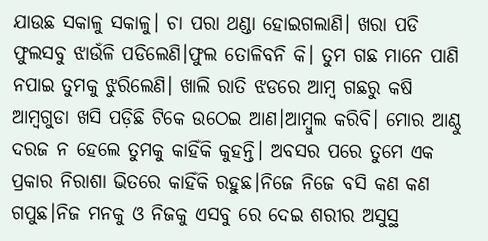ଯାଉଛ ସକାଳୁ ସକାଳୁ। ଚା ପରା ଥଣ୍ଡା ହୋଇଗଲାଣି। ଖରା ପଡି ଫୁଲସବୁ ଝାଉଁଳି ପଡିଲେଣି।ଫୁଲ ତୋଳିବନି କି। ତୁମ ଗଛ ମାନେ ପାଣି ନପାଇ ତୁମକୁ ଝୁରିଲେଣି। ଖାଲି ରାତି ଝଡରେ ଆମ୍ବ ଗଛରୁ କଷି ଆମ୍ବଗୁଡା ଖସି ପଡ଼ିଛି ଟିକେ ଉଠେଇ ଆଣ।ଆମ୍ବୁଲ କରିବି। ମୋର ଆଣ୍ଠୁ ଦରଜ ନ ହେଲେ ତୁମକୁ କାହିଁକି କୁହନ୍ତି। ଅବସର ପରେ ତୁମେ ଏକ ପ୍ରକାର ନିରାଶା ଭିତରେ କାହିଁକି ରହୁଛ।ନିଜେ ନିଜେ ବସି କଣ କଣ ଗପୁଛ।ନିଜ ମନକୁ ଓ ନିଜକୁ ଏସବୁ ରେ ଦେଇ ଶରୀର ଅସୁସ୍ଥ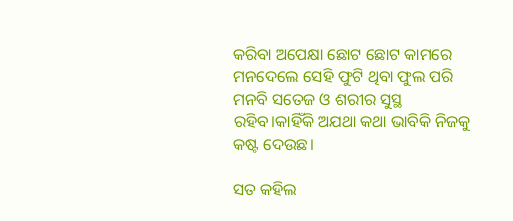କରିବା ଅପେକ୍ଷା ଛୋଟ ଛୋଟ କାମରେ ମନଦେଲେ ସେହି ଫୁଟି ଥିବା ଫୁଲ ପରି ମନବି ସତେଜ ଓ ଶରୀର ସୁସ୍ଥ ରହିବ।କାହିଁକି ଅଯଥା କଥା ଭାବିକି ନିଜକୁ କଷ୍ଟ ଦେଉଛ।

ସତ କହିଲ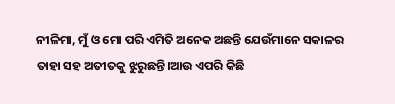ନୀଳିମା, ମୁଁ ଓ ମୋ ପରି ଏମିତି ଅନେକ ଅଛନ୍ତି ଯେଉଁମାନେ ସକାଳର ତାହା ସହ ଅତୀତକୁ ଝୁରୁଛନ୍ତି।ଆଉ ଏପରି କିଛି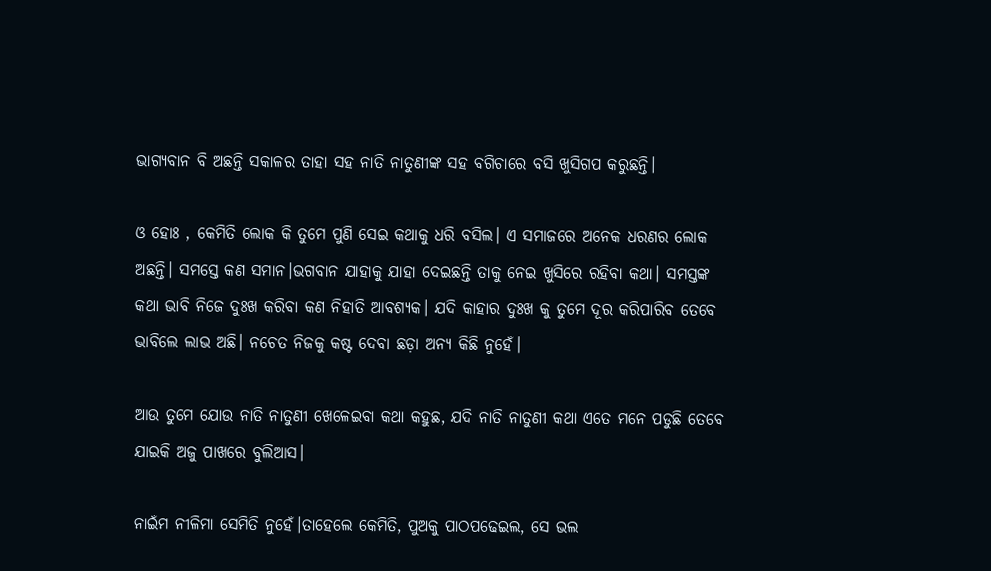ଭାଗ୍ୟବାନ ବି ଅଛନ୍ତି ସକାଳର ତାହା ସହ ନାତି ନାତୁଣୀଙ୍କ ସହ ବଗିଚାରେ ବସି ଖୁସିଗପ କରୁଛନ୍ତି।

ଓ ହୋଃ , କେମିତି ଲୋକ କି ତୁମେ ପୁଣି ସେଇ କଥାକୁ ଧରି ବସିଲ। ଏ ସମାଜରେ ଅନେକ ଧରଣର ଲୋକ ଅଛନ୍ତି। ସମସ୍ତେ କଣ ସମାନ।ଭଗବାନ ଯାହାକୁ ଯାହା ଦେଇଛନ୍ତି ତାକୁ ନେଇ ଖୁସିରେ ରହିବା କଥା। ସମସ୍ତଙ୍କ କଥା ଭାବି ନିଜେ ଦୁଃଖ କରିବା କଣ ନିହାତି ଆବଶ୍ୟକ। ଯଦି କାହାର ଦୁଃଖ କୁ ତୁମେ ଦୂର କରିପାରିବ ତେବେ ଭାବିଲେ ଲାଭ ଅଛି। ନଚେତ ନିଜକୁ କଷ୍ଟ ଦେବା ଛଡ଼ା ଅନ୍ୟ କିଛି ନୁହେଁ।

ଆଉ ତୁମେ ଯୋଉ ନାତି ନାତୁଣୀ ଖେଳେଇବା କଥା କହୁଛ, ଯଦି ନାତି ନାତୁଣୀ କଥା ଏତେ ମନେ ପଡୁଛି ତେବେ ଯାଇକି ଅଜୁ ପାଖରେ ବୁଲିଆସ।

ନାଇଁମ ନୀଳିମା ସେମିତି ନୁହେଁ।ତାହେଲେ କେମିତି, ପୁଅକୁ ପାଠପଢେଇଲ, ସେ ଭଲ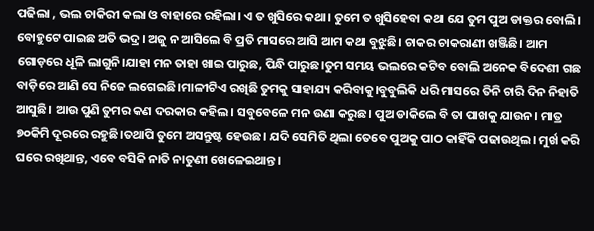ପଢିଲା , ଭଲ ଚାକିରୀ କଲା ଓ ବାହାରେ ରହିଲା। ଏ ତ ଖୁସିରେ କଥା। ତୁମେ ତ ଖୁସିହେବା କଥା ଯେ ତୁମ ପୁଅ ଡାକ୍ତର ବୋଲି। ବୋହୁଟେ ପାଇଛ ଅତି ଭଦ୍ର। ଅଜୁ ନ ଆସିଲେ ବି ପ୍ରତି ମାସରେ ଆସି ଆମ କଥା ବୁଝୁଛି। ଚାକର ଚାକରାଣୀ ଖଞ୍ଜିଛି। ଆମ ଗୋଡ଼ରେ ଧୂଳି ଲାଗୁନି।ଯାହା ମନ ତାହା ଖାଇ ପାରୁଛ, ପିନ୍ଧି ପାରୁଛ।ତୁମ ସମୟ ଭଲରେ କଟିବ ବୋଲି ଅନେକ ବିଦେଶୀ ଗଛ ବାଡ଼ିରେ ଆଣି ସେ ନିଜେ ଲଗେଇଛି।ମାଳୀଟିଏ ରଖିଛି ତୁମକୁ ସାହାଯ୍ୟ କରିବାକୁ।ବୁବୁଲିକି ଧରି ମାସରେ ତିନି ଚାରି ଦିନ ନିହାତି ଆସୁଛି। ଆଉ ପୁଣି ତୁମର କଣ ଦରକାର କହିଲ। ସବୁବେଳେ ମନ ଉଣା କରୁଛ। ପୁଅ ଡାକିଲେ ବି ତା ପାଖକୁ ଯାଉନ। ମାତ୍ର ୭୦କିମି ଦୂରରେ ରହୁଛି।ତଥାପି ତୁମେ ଅସନ୍ତୁଷ୍ଟ ହେଉଛ। ଯଦି ସେମିତି ଥିଲା ତେବେ ପୁଅକୁ ପାଠ କାହିଁକି ପଢାଉଥିଲ। ମୁର୍ଖ କରି ଘରେ ରଖିଥାନ୍ତ, ଏବେ ବସିକି ନାତି ନାତୁଣୀ ଖେଳେଇଥାନ୍ତ।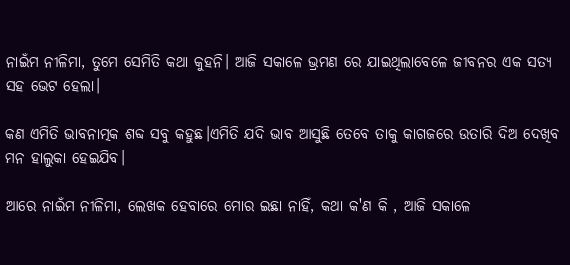ନାଇଁମ ନୀଳିମା, ତୁମେ ସେମିତି କଥା କୁହନି। ଆଜି ସକାଳେ ଭ୍ରମଣ ରେ ଯାଇଥିଲାବେଳେ ଜୀବନର ଏକ ସତ୍ୟ ସହ ଭେଟ ହେଲା।

କଣ ଏମିତି ଭାବନାତ୍ମକ ଶବ୍ଦ ସବୁ କହୁଛ।ଏମିତି ଯଦି ଭାବ ଆସୁଛି ତେବେ ତାକୁ କାଗଜରେ ଉତାରି ଦିଅ ଦେଖିବ ମନ ହାଲୁକା ହେଇଯିବ।

ଆରେ ନାଇଁମ ନୀଳିମା, ଲେଖକ ହେବାରେ ମୋର ଇଛା ନାହିଁ, କଥା କ'ଣ କି , ଆଜି ସକାଳେ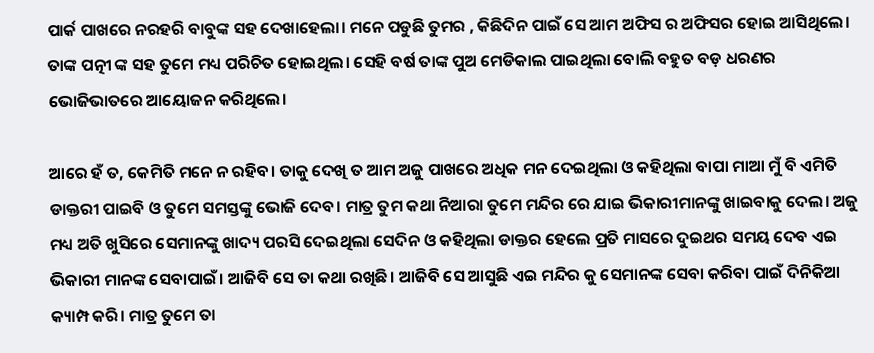ପାର୍କ ପାଖରେ ନରହରି ବାବୁଙ୍କ ସହ ଦେଖାହେଲା। ମନେ ପଡୁଛି ତୁମର , କିଛିଦିନ ପାଇଁ ସେ ଆମ ଅଫିସ ର ଅଫିସର ହୋଇ ଆସିଥିଲେ। ତାଙ୍କ ପତ୍ନୀ ଙ୍କ ସହ ତୁମେ ମଧ୍ୟ ପରିଚିତ ହୋଇଥିଲ। ସେହି ବର୍ଷ ତାଙ୍କ ପୁଅ ମେଡିକାଲ ପାଇଥିଲା ବୋଲି ବହୁତ ବଡ଼ ଧରଣର ଭୋଜିଭାତରେ ଆୟୋଜନ କରିଥିଲେ।

ଆରେ ହଁ ତ, କେମିତି ମନେ ନ ରହିବ। ତାକୁ ଦେଖି ତ ଆମ ଅଜୁ ପାଖରେ ଅଧିକ ମନ ଦେଇଥିଲା ଓ କହିଥିଲା ବାପା ମାଆ ମୁଁ ବି ଏମିତି ଡାକ୍ତରୀ ପାଇବି ଓ ତୁମେ ସମସ୍ତଙ୍କୁ ଭୋଜି ଦେବ। ମାତ୍ର ତୁମ କଥା ନିଆରା ତୁମେ ମନ୍ଦିର ରେ ଯାଇ ଭିକାରୀମାନଙ୍କୁ ଖାଇବାକୁ ଦେଲ। ଅଜୁ ମଧ୍ୟ ଅତି ଖୁସିରେ ସେମାନଙ୍କୁ ଖାଦ୍ୟ ପରସି ଦେଇଥିଲା ସେଦିନ ଓ କହିଥିଲା ଡାକ୍ତର ହେଲେ ପ୍ରତି ମାସରେ ଦୁଇଥର ସମୟ ଦେବ ଏଇ ଭିକାରୀ ମାନଙ୍କ ସେବାପାଇଁ। ଆଜିବି ସେ ତା କଥା ରଖିଛି। ଆଜିବି ସେ ଆସୁଛି ଏଇ ମନ୍ଦିର କୁ ସେମାନଙ୍କ ସେବା କରିବା ପାଇଁ ଦିନିକିଆ କ୍ୟାମ୍ପ କରି। ମାତ୍ର ତୁମେ ତା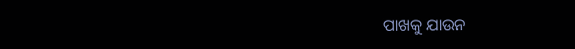ପାଖକୁ ଯାଉନ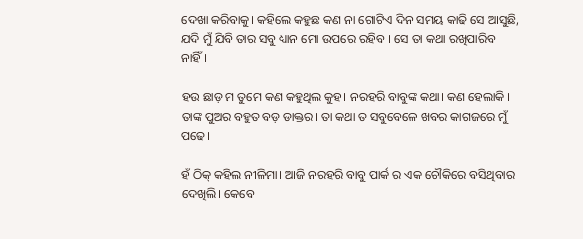ଦେଖା କରିବାକୁ। କହିଲେ କହୁଛ କଣ ନା ଗୋଟିଏ ଦିନ ସମୟ କାଢି ସେ ଆସୁଛି, ଯଦି ମୁଁ ଯିବି ତାର ସବୁ ଧ୍ୟାନ ମୋ ଉପରେ ରହିବ । ସେ ତା କଥା ରଖିପାରିବ ନାହିଁ।

ହଉ ଛାଡ଼ ମ ତୁମେ କଣ କହୁଥିଲ କୁହ। ନରହରି ବାବୁଙ୍କ କଥା। କଣ ହେଲାକି । ତାଙ୍କ ପୁଅର ବହୁତ ବଡ଼ ଡାକ୍ତର। ତା କଥା ତ ସବୁବେଳେ ଖବର କାଗଜରେ ମୁଁ ପଢେ।

ହଁ ଠିକ୍ କହିଲ ନୀଳିମା। ଆଜି ନରହରି ବାବୁ ପାର୍କ ର ଏକ ଚୌକିରେ ବସିଥିବାର ଦେଖିଲି। କେବେ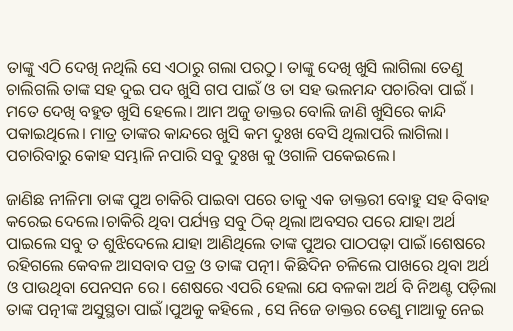ତାଙ୍କୁ ଏଠି ଦେଖି ନଥିଲି ସେ ଏଠାରୁ ଗଲା ପରଠୁ। ତାଙ୍କୁ ଦେଖି ଖୁସି ଲାଗିଲା ତେଣୁ ଚାଲିଗଲି ତାଙ୍କ ସହ ଦୁଇ ପଦ ଖୁସି ଗପ ପାଇଁ ଓ ତା ସହ ଭଲମନ୍ଦ ପଚାରିବା ପାଇଁ । ମତେ ଦେଖି ବହୁତ ଖୁସି ହେଲେ। ଆମ ଅଜୁ ଡାକ୍ତର ବୋଲି ଜାଣି ଖୁସିରେ କାନ୍ଦି ପକାଇଥିଲେ। ମାତ୍ର ତାଙ୍କର କାନ୍ଦରେ ଖୁସି କମ ଦୁଃଖ ବେସି ଥିଲାପରି ଲାଗିଲା। ପଚାରିବାରୁ କୋହ ସମ୍ଭାଳି ନପାରି ସବୁ ଦୁଃଖ କୁ ଓଗାଳି ପକେଇଲେ।

ଜାଣିଛ ନୀଳିମା ତାଙ୍କ ପୁଅ ଚାକିରି ପାଇବା ପରେ ତାକୁ ଏକ ଡାକ୍ତରୀ ବୋହୁ ସହ ବିବାହ କରେଇ ଦେଲେ।ଚାକିରି ଥିବା ପର୍ଯ୍ୟନ୍ତ ସବୁ ଠିକ୍ ଥିଲା।ଅବସର ପରେ ଯାହା ଅର୍ଥ ପାଇଲେ ସବୁ ତ ଶୁଝିଦେଲେ ଯାହା ଆଣିଥିଲେ ତାଙ୍କ ପୁଅର ପାଠପଢ଼ା ପାଇଁ।ଶେଷରେ ରହିଗଲେ କେବଳ ଆସବାବ ପତ୍ର ଓ ତାଙ୍କ ପତ୍ନୀ। କିଛିଦିନ ଚଳିଲେ ପାଖରେ ଥିବା ଅର୍ଥ ଓ ପାଉଥିବା ପେନସନ ରେ। ଶେଷରେ ଏପରି ହେଲା ଯେ ବଳକା ଅର୍ଥ ବି ନିଅଣ୍ଟ ପଡ଼ିଲା ତାଙ୍କ ପତ୍ନୀଙ୍କ ଅସୁସ୍ଥତା ପାଇଁ।ପୁଅକୁ କହିଲେ , ସେ ନିଜେ ଡାକ୍ତର ତେଣୁ ମାଆକୁ ନେଇ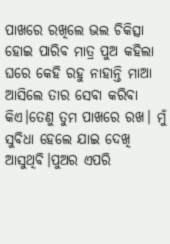ପାଖରେ ରଖିଲେ ଭଲ ଚିକିତ୍ସା ହୋଇ ପାରିବ ମାତ୍ର ପୁଅ କହିଲା ଘରେ କେହି ରହୁ ନାହାନ୍ତି ମାଆ ଆସିଲେ ତାର ସେବା କରିବା କିଏ।ତେଣୁ ତୁମ ପାଖରେ ରଖ। ମୁଁ ସୁବିଧା ହେଲେ ଯାଇ ଦେଖି ଆସୁଥିବି।ପୁଅର ଏପରି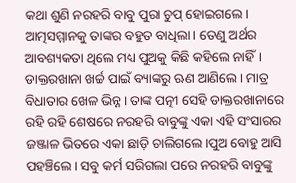କଥା ଶୁଣି ନରହରି ବାବୁ ପୁରା ଚୁପ୍ ହୋଇଗଲେ। ଆତ୍ମସମ୍ମାନକୁ ତାଙ୍କର ବହୁତ ବାଧିଲା। ତେଣୁ ଅର୍ଥର ଆବଶ୍ୟକତା ଥିଲେ ମଧ୍ୟ ପୁଅକୁ କିଛି କହିଲେ ନାହିଁ। ଡାକ୍ତରଖାନା ଖର୍ଚ୍ଚ ପାଇଁ ବ୍ୟାଙ୍କରୁ ଋଣ ଆଣିଲେ। ମାତ୍ର ବିଧାତାର ଖେଳ ଭିନ୍ନ। ତାଙ୍କ ପତ୍ନୀ ସେହି ଡାକ୍ତରଖାନାରେ ରହି ରହି ଶେଷରେ ନରହରି ବାବୁଙ୍କୁ ଏକା ଏହି ସଂସାରର ଜଞ୍ଜାଳ ଭିତରେ ଏକା ଛାଡ଼ି ଚାଲିଗଲେ।ପୁଅ ବୋହୁ ଆସି ପହଞ୍ଚିଲେ। ସବୁ କର୍ମ ସରିଗଲା ପରେ ନରହରି ବାବୁଙ୍କୁ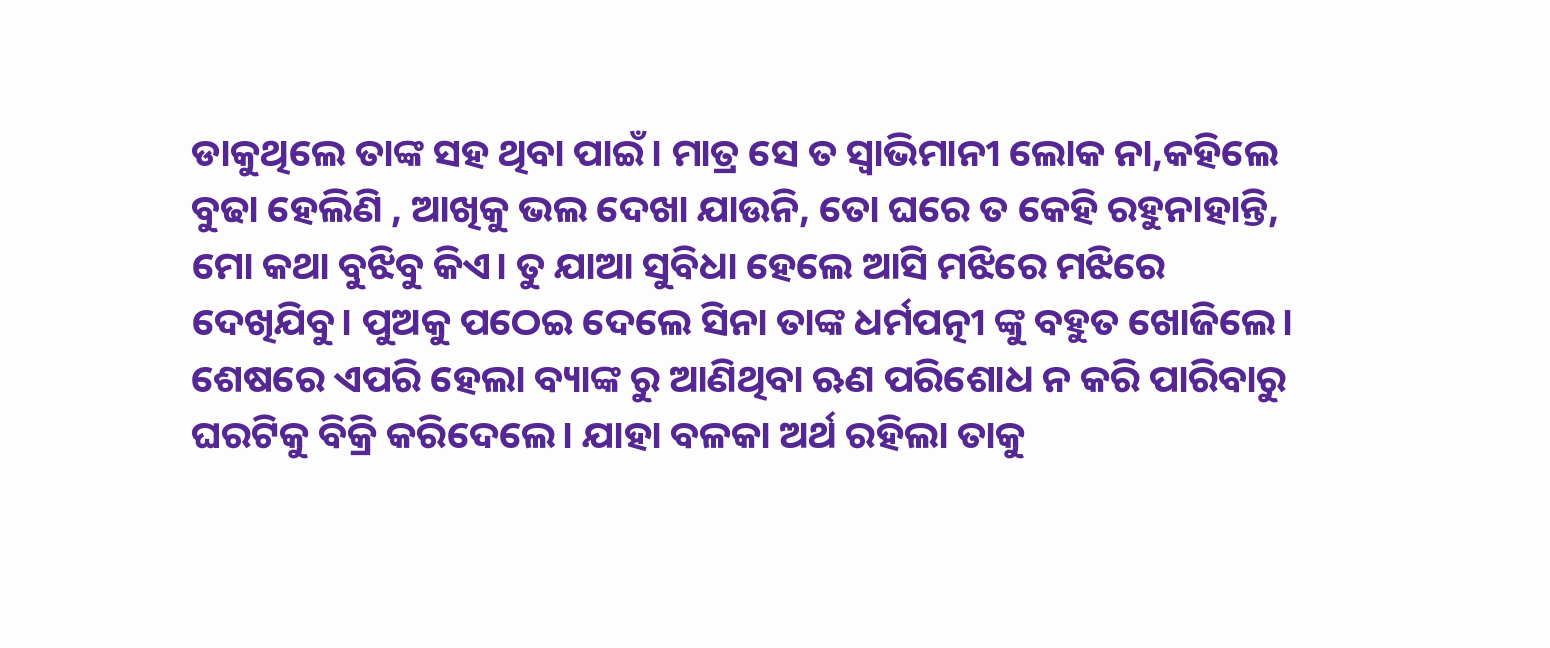ଡାକୁଥିଲେ ତାଙ୍କ ସହ ଥିବା ପାଇଁ। ମାତ୍ର ସେ ତ ସ୍ୱାଭିମାନୀ ଲୋକ ନା,କହିଲେ ବୁଢା ହେଲିଣି , ଆଖିକୁ ଭଲ ଦେଖା ଯାଉନି, ତୋ ଘରେ ତ କେହି ରହୁନାହାନ୍ତି, ମୋ କଥା ବୁଝିବୁ କିଏ। ତୁ ଯାଆ ସୁବିଧା ହେଲେ ଆସି ମଝିରେ ମଝିରେ ଦେଖିଯିବୁ। ପୁଅକୁ ପଠେଇ ଦେଲେ ସିନା ତାଙ୍କ ଧର୍ମପତ୍ନୀ ଙ୍କୁ ବହୁତ ଖୋଜିଲେ। ଶେଷରେ ଏପରି ହେଲା ବ୍ୟାଙ୍କ ରୁ ଆଣିଥିବା ଋଣ ପରିଶୋଧ ନ କରି ପାରିବାରୁ ଘରଟିକୁ ବିକ୍ରି କରିଦେଲେ। ଯାହା ବଳକା ଅର୍ଥ ରହିଲା ତାକୁ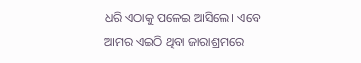ଧରି ଏଠାକୁ ପଳେଇ ଆସିଲେ। ଏବେ ଆମର ଏଇଠି ଥିବା ଜାରାଶ୍ରମରେ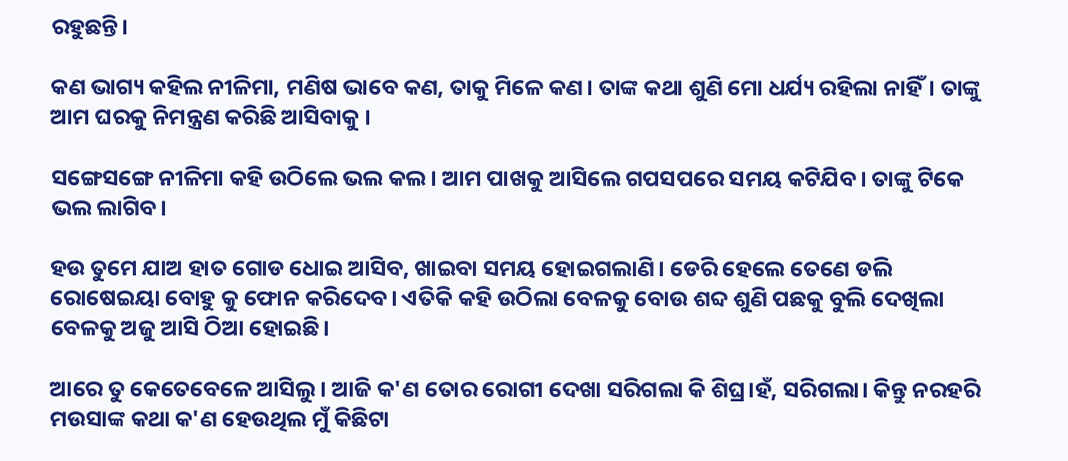ରହୁଛନ୍ତି।

କଣ ଭାଗ୍ୟ କହିଲ ନୀଳିମା, ମଣିଷ ଭାବେ କଣ, ତାକୁ ମିଳେ କଣ। ତାଙ୍କ କଥା ଶୁଣି ମୋ ଧର୍ଯ୍ୟ ରହିଲା ନାହିଁ। ତାଙ୍କୁ ଆମ ଘରକୁ ନିମନ୍ତ୍ରଣ କରିଛି ଆସିବାକୁ ।

ସଙ୍ଗେସଙ୍ଗେ ନୀଳିମା କହି ଉଠିଲେ ଭଲ କଲ। ଆମ ପାଖକୁ ଆସିଲେ ଗପସପରେ ସମୟ କଟିଯିବ। ତାଙ୍କୁ ଟିକେ ଭଲ ଲାଗିବ।

ହଉ ତୁମେ ଯାଅ ହାତ ଗୋଡ ଧୋଇ ଆସିବ, ଖାଇବା ସମୟ ହୋଇଗଲାଣି। ଡେରି ହେଲେ ତେଣେ ଡଲି ରୋଷେଇୟା ବୋହୁ କୁ ଫୋନ କରିଦେବ। ଏତିକି କହି ଉଠିଲା ବେଳକୁ ବୋଉ ଶବ୍ଦ ଶୁଣି ପଛକୁ ବୁଲି ଦେଖିଲା ବେଳକୁ ଅଜୁ ଆସି ଠିଆ ହୋଇଛି।

ଆରେ ତୁ କେତେବେଳେ ଆସିଲୁ। ଆଜି କ'ଣ ତୋର ରୋଗୀ ଦେଖା ସରିଗଲା କି ଶିଘ୍ର।ହଁ, ସରିଗଲା। କିନ୍ତୁ ନରହରି ମଉସାଙ୍କ କଥା କ'ଣ ହେଉଥିଲ ମୁଁ କିଛିଟା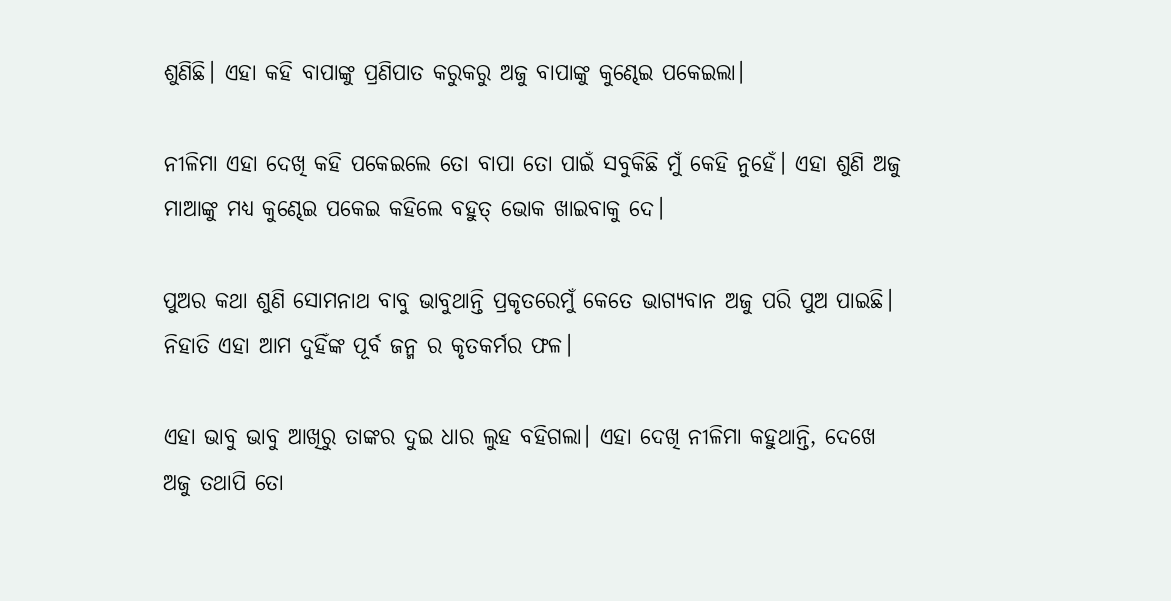ଶୁଣିଛି। ଏହା କହି ବାପାଙ୍କୁ ପ୍ରଣିପାତ କରୁକରୁ ଅଜୁ ବାପାଙ୍କୁ କୁଣ୍ଢେଇ ପକେଇଲା।

ନୀଳିମା ଏହା ଦେଖି କହି ପକେଇଲେ ତୋ ବାପା ତୋ ପାଇଁ ସବୁକିଛି ମୁଁ କେହି ନୁହେଁ। ଏହା ଶୁଣି ଅଜୁ ମାଆଙ୍କୁ ମଧ୍ୟ କୁଣ୍ଢେଇ ପକେଇ କହିଲେ ବହୁତ୍ ଭୋକ ଖାଇବାକୁ ଦେ।

ପୁଅର କଥା ଶୁଣି ସୋମନାଥ ବାବୁ ଭାବୁଥାନ୍ତି ପ୍ରକୃତରେମୁଁ କେତେ ଭାଗ୍ୟବାନ ଅଜୁ ପରି ପୁଅ ପାଇଛି। ନିହାତି ଏହା ଆମ ଦୁହିଁଙ୍କ ପୂର୍ବ ଜନ୍ମ ର କୃତକର୍ମର ଫଳ।

ଏହା ଭାବୁ ଭାବୁ ଆଖିରୁ ତାଙ୍କର ଦୁଇ ଧାର ଲୁହ ବହିଗଲା। ଏହା ଦେଖି ନୀଳିମା କହୁଥାନ୍ତି, ଦେଖେ ଅଜୁ ତଥାପି ତୋ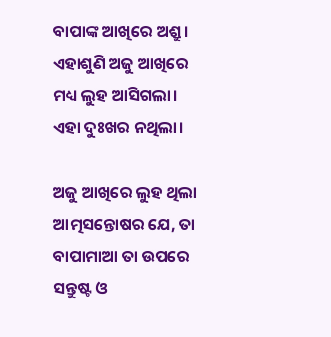ବାପାଙ୍କ ଆଖିରେ ଅଶ୍ରୁ। ଏହାଶୁଣି ଅଜୁ ଆଖିରେ ମଧ୍ୟ ଲୁହ ଆସିଗଲା। ଏହା ଦୁଃଖର ନଥିଲା।

ଅଜୁ ଆଖିରେ ଲୁହ ଥିଲା ଆତ୍ମସନ୍ତୋଷର ଯେ, ତା ବାପାମାଆ ତା ଉପରେ ସନ୍ତୁଷ୍ଟ ଓ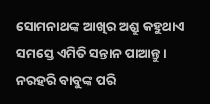ସୋମନାଥଙ୍କ ଆଖିର ଅଶ୍ରୁ କହୁଥାଏ ସମସ୍ତେ ଏମିତି ସନ୍ତାନ ପାଆନ୍ତୁ। ନରହରି ବାବୁଙ୍କ ପରି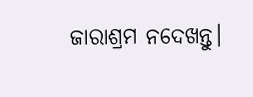ଜାରାଶ୍ରମ ନଦେଖନ୍ତୁ।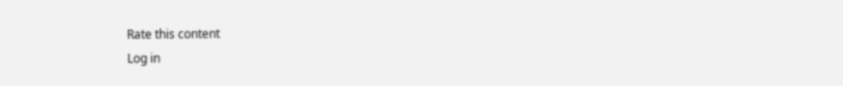Rate this content
Log in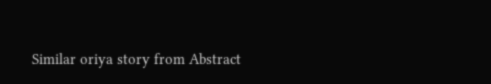Similar oriya story from Abstract